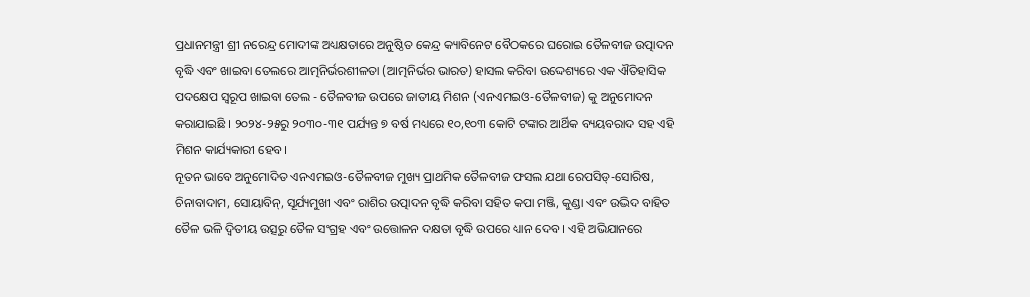ପ୍ରଧାନମନ୍ତ୍ରୀ ଶ୍ରୀ ନରେନ୍ଦ୍ର ମୋଦୀଙ୍କ ଅଧ୍ୟକ୍ଷତାରେ ଅନୁଷ୍ଠିତ କେନ୍ଦ୍ର କ୍ୟାବିନେଟ ବୈଠକରେ ଘରୋଇ ତୈଳବୀଜ ଉତ୍ପାଦନ ବୃଦ୍ଧି ଏବଂ ଖାଇବା ତେଲରେ ଆତ୍ମନିର୍ଭରଶୀଳତା (ଆତ୍ମନିର୍ଭର ଭାରତ) ହାସଲ କରିବା ଉଦ୍ଦେଶ୍ୟରେ ଏକ ଐତିହାସିକ ପଦକ୍ଷେପ ସ୍ୱରୂପ ଖାଇବା ତେଲ - ତୈଳବୀଜ ଉପରେ ଜାତୀୟ ମିଶନ (ଏନଏମଇଓ-ତୈଳବୀଜ) କୁ ଅନୁମୋଦନ କରାଯାଇଛି । ୨୦୨୪-୨୫ରୁ ୨୦୩୦-୩୧ ପର୍ଯ୍ୟନ୍ତ ୭ ବର୍ଷ ମଧ୍ୟରେ ୧୦,୧୦୩ କୋଟି ଟଙ୍କାର ଆର୍ଥିକ ବ୍ୟୟବରାଦ ସହ ଏହି ମିଶନ କାର୍ଯ୍ୟକାରୀ ହେବ।
ନୂତନ ଭାବେ ଅନୁମୋଦିତ ଏନଏମଇଓ-ତୈଳବୀଜ ମୁଖ୍ୟ ପ୍ରାଥମିକ ତୈଳବୀଜ ଫସଲ ଯଥା ରେପସିଡ୍-ସୋରିଷ, ଚିନାବାଦାମ, ସୋୟାବିନ୍, ସୂର୍ଯ୍ୟମୁଖୀ ଏବଂ ରାଶିର ଉତ୍ପାଦନ ବୃଦ୍ଧି କରିବା ସହିତ କପା ମଞ୍ଜି, କୁଣ୍ଡା ଏବଂ ଉଦ୍ଭିଦ ବାହିତ ତୈଳ ଭଳି ଦ୍ବିତୀୟ ଉତ୍ସରୁ ତୈଳ ସଂଗ୍ରହ ଏବଂ ଉତ୍ତୋଳନ ଦକ୍ଷତା ବୃଦ୍ଧି ଉପରେ ଧ୍ୟାନ ଦେବ । ଏହି ଅଭିଯାନରେ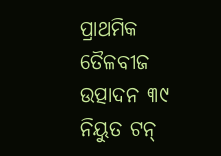ପ୍ରାଥମିକ ତୈଳବୀଜ ଉତ୍ପାଦନ ୩୯ ନିୟୁତ ଟନ୍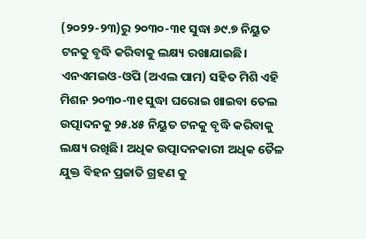(୨୦୨୨-୨୩)ରୁ ୨୦୩୦-୩୧ ସୁଦ୍ଧା ୬୯.୭ ନିୟୁତ ଟନକୁ ବୃଦ୍ଧି କରିବାକୁ ଲକ୍ଷ୍ୟ ରଖାଯାଇଛି। ଏନଏମଇଓ-ଓପି (ଅଏଲ ପାମ) ସହିତ ମିଶି ଏହି ମିଶନ ୨୦୩୦-୩୧ ସୁଦ୍ଧା ଘରୋଇ ଖାଇବା ତେଲ ଉତ୍ପାଦନକୁ ୨୫.୪୫ ନିୟୁତ ଟନକୁ ବୃଦ୍ଧି କରିବାକୁ ଲକ୍ଷ୍ୟ ରଖିଛି। ଅଧିକ ଉତ୍ପାଦନକାରୀ ଅଧିକ ତୈଳ ଯୁକ୍ତ ବିହନ ପ୍ରଜାତି ଗ୍ରହଣ କୁ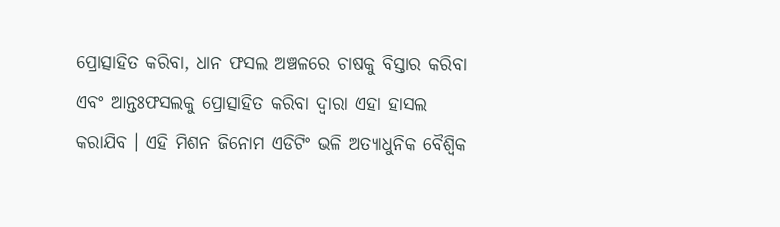ପ୍ରୋତ୍ସାହିତ କରିବା, ଧାନ ଫସଲ ଅଞ୍ଚଳରେ ଚାଷକୁ ବିସ୍ତାର କରିବା ଏବଂ ଆନ୍ତଃଫସଲକୁ ପ୍ରୋତ୍ସାହିତ କରିବା ଦ୍ୱାରା ଏହା ହାସଲ କରାଯିବ । ଏହି ମିଶନ ଜିନୋମ ଏଡିଟିଂ ଭଳି ଅତ୍ୟାଧୁନିକ ବୈଶ୍ୱିକ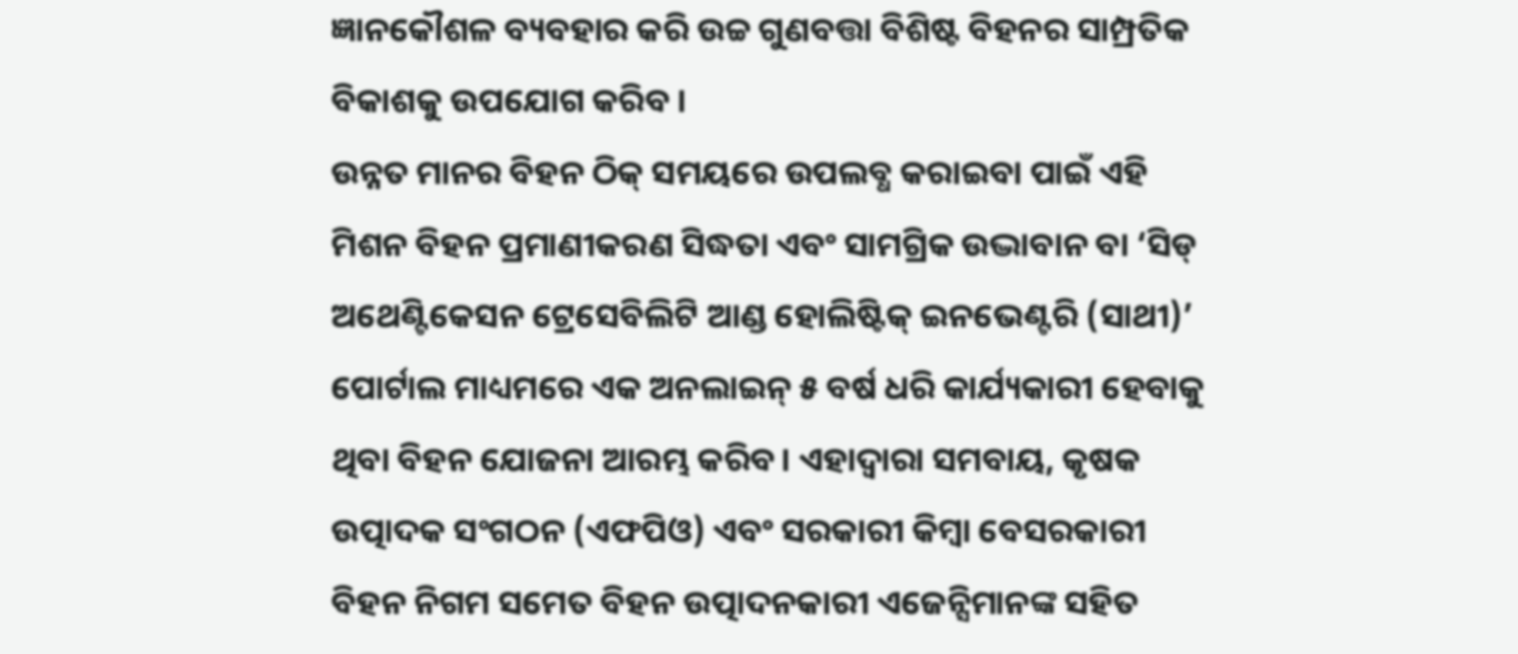ଜ୍ଞାନକୌଶଳ ବ୍ୟବହାର କରି ଉଚ୍ଚ ଗୁଣବତ୍ତା ବିଶିଷ୍ଟ ବିହନର ସାମ୍ପ୍ରତିକ ବିକାଶକୁ ଉପଯୋଗ କରିବ ।
ଉନ୍ନତ ମାନର ବିହନ ଠିକ୍ ସମୟରେ ଉପଲବ୍ଧ କରାଇବା ପାଇଁ ଏହି ମିଶନ ବିହନ ପ୍ରମାଣୀକରଣ ସିଦ୍ଧତା ଏବଂ ସାମଗ୍ରିକ ଉଦ୍ଭାବାନ ବା ‘ସିଡ୍ ଅଥେଣ୍ଟିକେସନ ଟ୍ରେସେବିଲିଟି ଆଣ୍ଡ ହୋଲିଷ୍ଟିକ୍ ଇନଭେଣ୍ଟରି (ସାଥୀ)’ ପୋର୍ଟାଲ ମାଧ୍ୟମରେ ଏକ ଅନଲାଇନ୍ ୫ ବର୍ଷ ଧରି କାର୍ଯ୍ୟକାରୀ ହେବାକୁ ଥିବା ବିହନ ଯୋଜନା ଆରମ୍ଭ କରିବ। ଏହାଦ୍ୱାରା ସମବାୟ, କୃଷକ ଉତ୍ପାଦକ ସଂଗଠନ (ଏଫପିଓ) ଏବଂ ସରକାରୀ କିମ୍ବା ବେସରକାରୀ ବିହନ ନିଗମ ସମେତ ବିହନ ଉତ୍ପାଦନକାରୀ ଏଜେନ୍ସିମାନଙ୍କ ସହିତ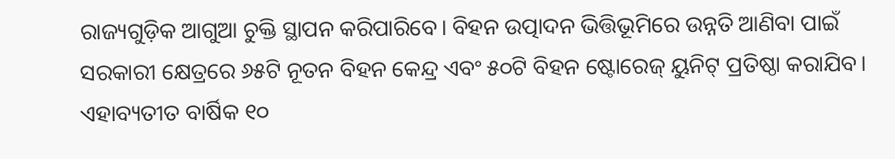ରାଜ୍ୟଗୁଡ଼ିକ ଆଗୁଆ ଚୁକ୍ତି ସ୍ଥାପନ କରିପାରିବେ। ବିହନ ଉତ୍ପାଦନ ଭିତ୍ତିଭୂମିରେ ଉନ୍ନତି ଆଣିବା ପାଇଁ ସରକାରୀ କ୍ଷେତ୍ରରେ ୬୫ଟି ନୂତନ ବିହନ କେନ୍ଦ୍ର ଏବଂ ୫୦ଟି ବିହନ ଷ୍ଟୋରେଜ୍ ୟୁନିଟ୍ ପ୍ରତିଷ୍ଠା କରାଯିବ।
ଏହାବ୍ୟତୀତ ବାର୍ଷିକ ୧୦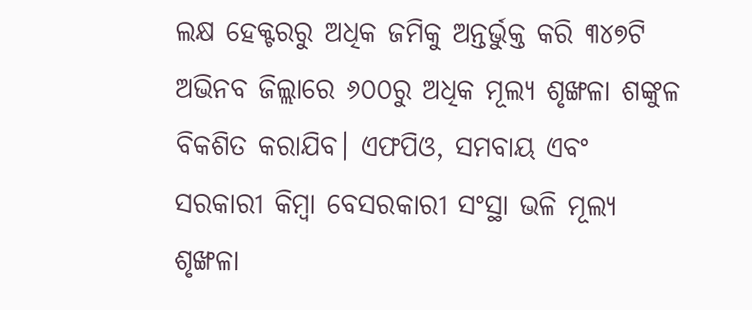ଲକ୍ଷ ହେକ୍ଟରରୁ ଅଧିକ ଜମିକୁ ଅନ୍ତର୍ଭୁକ୍ତ କରି ୩୪୭ଟି ଅଭିନବ ଜିଲ୍ଲାରେ ୬୦୦ରୁ ଅଧିକ ମୂଲ୍ୟ ଶୃଙ୍ଖଳା ଶଙ୍କୁଳ ବିକଶିତ କରାଯିବ। ଏଫପିଓ, ସମବାୟ ଏବଂ ସରକାରୀ କିମ୍ବା ବେସରକାରୀ ସଂସ୍ଥା ଭଳି ମୂଲ୍ୟ ଶୃଙ୍ଖଳା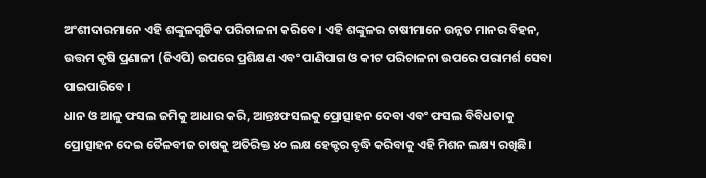ଅଂଶୀଦାରମାନେ ଏହି ଶଙ୍କୁଳଗୁଡିକ ପରିଚାଳନା କରିବେ । ଏହି ଶଙ୍କୁଳର ଚାଷୀମାନେ ଉନ୍ନତ ମାନର ବିହନ, ଉତ୍ତମ କୃଷି ପ୍ରଣାଳୀ (ଜିଏପି) ଉପରେ ପ୍ରଶିକ୍ଷଣ ଏବଂ ପାଣିପାଗ ଓ କୀଟ ପରିଚାଳନା ଉପରେ ପରାମର୍ଶ ସେବା ପାଇପାରିବେ ।
ଧାନ ଓ ଆଳୁ ଫସଲ ଜମିକୁ ଆଧାର କରି, ଆନ୍ତଃଫସଲକୁ ପ୍ରୋତ୍ସାହନ ଦେବା ଏବଂ ଫସଲ ବିବିଧତାକୁ ପ୍ରୋତ୍ସାହନ ଦେଇ ତୈଳବୀଜ ଚାଷକୁ ଅତିରିକ୍ତ ୪୦ ଲକ୍ଷ ହେକ୍ଟର ବୃଦ୍ଧି କରିବାକୁ ଏହି ମିଶନ ଲକ୍ଷ୍ୟ ରଖିଛି।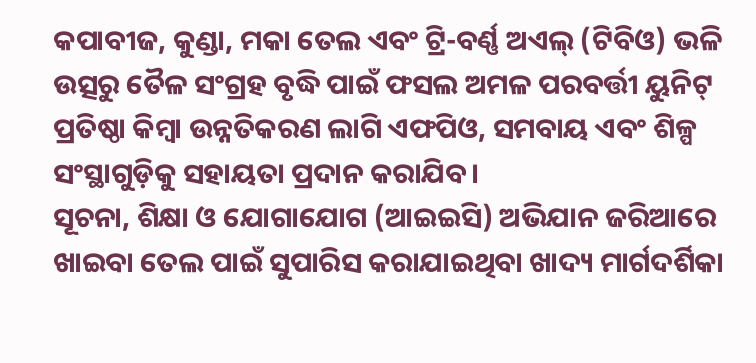କପାବୀଜ, କୁଣ୍ଡା, ମକା ତେଲ ଏବଂ ଟ୍ରି-ବର୍ଣ୍ଣ ଅଏଲ୍ (ଟିବିଓ) ଭଳି ଉତ୍ସରୁ ତୈଳ ସଂଗ୍ରହ ବୃଦ୍ଧି ପାଇଁ ଫସଲ ଅମଳ ପରବର୍ତ୍ତୀ ୟୁନିଟ୍ ପ୍ରତିଷ୍ଠା କିମ୍ବା ଉନ୍ନତିକରଣ ଲାଗି ଏଫପିଓ, ସମବାୟ ଏବଂ ଶିଳ୍ପ ସଂସ୍ଥାଗୁଡ଼ିକୁ ସହାୟତା ପ୍ରଦାନ କରାଯିବ।
ସୂଚନା, ଶିକ୍ଷା ଓ ଯୋଗାଯୋଗ (ଆଇଇସି) ଅଭିଯାନ ଜରିଆରେ ଖାଇବା ତେଲ ପାଇଁ ସୁପାରିସ କରାଯାଇଥିବା ଖାଦ୍ୟ ମାର୍ଗଦର୍ଶିକା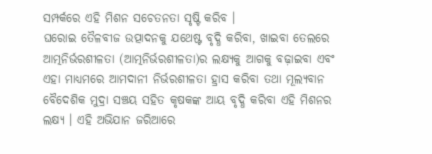ସମ୍ପର୍କରେ ଏହି ମିଶନ ସଚେତନତା ସୃଷ୍ଟି କରିବ ।
ଘରୋଇ ତୈଳବୀଜ ଉତ୍ପାଦନକୁ ଯଥେଷ୍ଟ ବୃଦ୍ଧି କରିବା, ଖାଇବା ତେଲରେ ଆତ୍ମନିର୍ଭରଶୀଳତା (ଆତ୍ମନିର୍ଭରଶୀଳତା)ର ଲକ୍ଷ୍ୟକୁ ଆଗକୁ ବଢ଼ାଇବା ଏବଂ ଏହା ମାଧ୍ୟମରେ ଆମଦାନୀ ନିର୍ଭରଶୀଳତା ହ୍ରାସ କରିବା ତଥା ମୂଲ୍ୟବାନ ବୈଦେଶିକ ମୁଦ୍ରା ସଞ୍ଚୟ ସହିତ କୃଷକଙ୍କ ଆୟ ବୃଦ୍ଧି କରିବା ଏହି ମିଶନର ଲକ୍ଷ୍ୟ । ଏହି ଅଭିଯାନ ଜରିଆରେ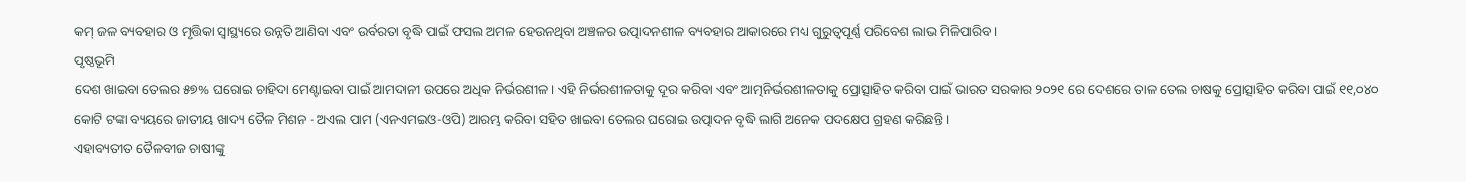କମ୍ ଜଳ ବ୍ୟବହାର ଓ ମୃତ୍ତିକା ସ୍ୱାସ୍ଥ୍ୟରେ ଉନ୍ନତି ଆଣିବା ଏବଂ ଉର୍ବରତା ବୃଦ୍ଧି ପାଇଁ ଫସଲ ଅମଳ ହେଉନଥିବା ଅଞ୍ଚଳର ଉତ୍ପାଦନଶୀଳ ବ୍ୟବହାର ଆକାରରେ ମଧ୍ୟ ଗୁରୁତ୍ୱପୂର୍ଣ୍ଣ ପରିବେଶ ଲାଭ ମିଳିପାରିବ ।
ପୃଷ୍ଠଭୂମି
ଦେଶ ଖାଇବା ତେଲର ୫୭% ଘରୋଇ ଚାହିଦା ମେଣ୍ଟାଇବା ପାଇଁ ଆମଦାନୀ ଉପରେ ଅଧିକ ନିର୍ଭରଶୀଳ। ଏହି ନିର୍ଭରଶୀଳତାକୁ ଦୂର କରିବା ଏବଂ ଆତ୍ମନିର୍ଭରଶୀଳତାକୁ ପ୍ରୋତ୍ସାହିତ କରିବା ପାଇଁ ଭାରତ ସରକାର ୨୦୨୧ ରେ ଦେଶରେ ତାଳ ତେଲ ଚାଷକୁ ପ୍ରୋତ୍ସାହିତ କରିବା ପାଇଁ ୧୧,୦୪୦ କୋଟି ଟଙ୍କା ବ୍ୟୟରେ ଜାତୀୟ ଖାଦ୍ୟ ତୈଳ ମିଶନ - ଅଏଲ ପାମ (ଏନଏମଇଓ-ଓପି) ଆରମ୍ଭ କରିବା ସହିତ ଖାଇବା ତେଲର ଘରୋଇ ଉତ୍ପାଦନ ବୃଦ୍ଧି ଲାଗି ଅନେକ ପଦକ୍ଷେପ ଗ୍ରହଣ କରିଛନ୍ତି ।
ଏହାବ୍ୟତୀତ ତୈଳବୀଜ ଚାଷୀଙ୍କୁ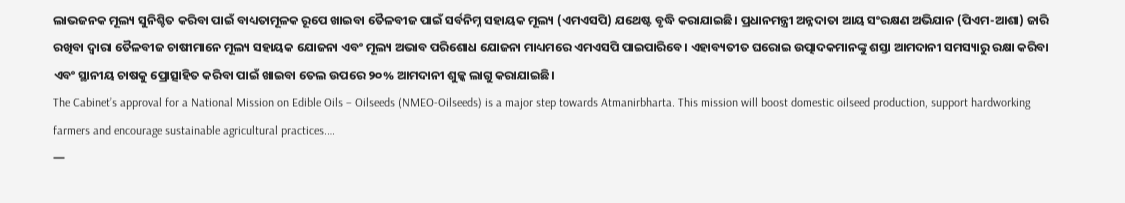ଲାଭଜନକ ମୂଲ୍ୟ ସୁନିଶ୍ଚିତ କରିବା ପାଇଁ ବାଧ୍ୟତାମୂଳକ ରୂପେ ଖାଇବା ତୈଳବୀଜ ପାଇଁ ସର୍ବନିମ୍ନ ସହାୟକ ମୂଲ୍ୟ (ଏମଏସପି) ଯଥେଷ୍ଟ ବୃଦ୍ଧି କରାଯାଇଛି। ପ୍ରଧାନମନ୍ତ୍ରୀ ଅନ୍ନଦାତା ଆୟ ସଂରକ୍ଷଣ ଅଭିଯାନ (ପିଏମ-ଆଶା) ଜାରି ରଖିବା ଦ୍ୱାରା ତୈଳବୀଜ ଚାଷୀମାନେ ମୂଲ୍ୟ ସହାୟକ ଯୋଜନା ଏବଂ ମୂଲ୍ୟ ଅଭାବ ପରିଶୋଧ ଯୋଜନା ମାଧ୍ୟମରେ ଏମଏସପି ପାଇପାରିବେ। ଏହାବ୍ୟତୀତ ଘରୋଇ ଉତ୍ପାଦକମାନଙ୍କୁ ଶସ୍ତା ଆମଦାନୀ ସମସ୍ୟାରୁ ରକ୍ଷା କରିବା ଏବଂ ସ୍ଥାନୀୟ ଚାଷକୁ ପ୍ରୋତ୍ସାହିତ କରିବା ପାଇଁ ଖାଇବା ତେଲ ଉପରେ ୨୦% ଆମଦାନୀ ଶୁଳ୍କ ଲାଗୁ କରାଯାଇଛି।
The Cabinet’s approval for a National Mission on Edible Oils – Oilseeds (NMEO-Oilseeds) is a major step towards Atmanirbharta. This mission will boost domestic oilseed production, support hardworking farmers and encourage sustainable agricultural practices.…
—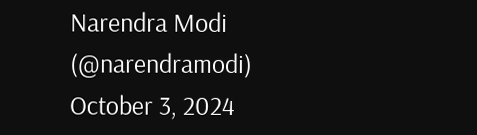Narendra Modi (@narendramodi) October 3, 2024